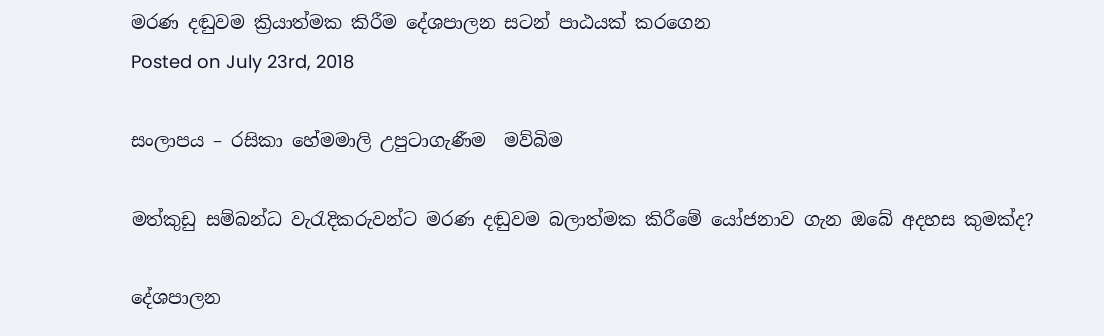මරණ දඬුවම ක්‍රියාත්මක කිරීම දේශපාලන සටන් පාඨයක් කරගෙන
Posted on July 23rd, 2018

සංලාපය – රසිකා හේමමාලි උපුටාගැණීම  මව්බිම

මත්කුඩු සම්බන්ධ වැරැදිකරුවන්ට මරණ දඬුවම බලාත්මක කිරීමේ යෝජනාව ගැන ඔබේ අදහස කුමක්ද?

දේශපාලන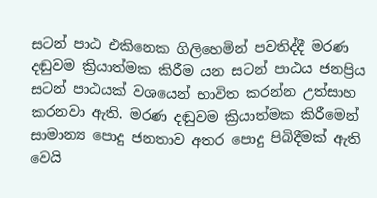සටන් පාඨ එකිනෙක ගිලිහෙමින් පවතිද්දී මරණ දඬුවම ක්‍රියාත්මක කිරීම යන සටන් පාඨය ජනප්‍රිය සටන් පාඨයක් වශයෙන් භාවිත කරන්න උත්සාහ කරනවා ඇති. මරණ දඬුවම ක්‍රියාත්මක කිරීමෙන් සාමාන්‍ය පොදු ජනතාව අතර පොදු පිබිදීමක් ඇති වෙයි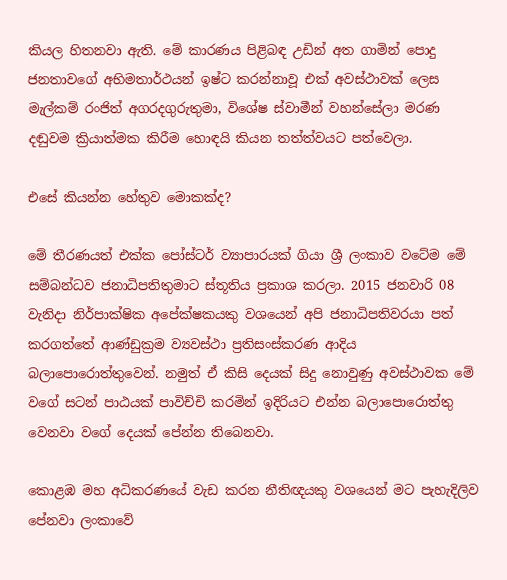කියල හිතනවා ඇති. මේ කාරණය පිළිබඳ උඩින් අත ගාමින් පොදු ජනතාවගේ අභිමතාර්ථයන් ඉෂ්ට කරන්නාවූ එක් අවස්ථාවක් ලෙස මැල්කම් රංජිත් අගරදගුරුතුමා, විශේෂ ස්වාමීන් වහන්සේලා මරණ දඬුවම ක්‍රියාත්මක කිරීම හොඳයි කියන තත්ත්වයට පත්වෙලා.

එසේ කියන්න හේතුව මොකක්ද?

මේ තීරණයත් එක්ක පෝස්ටර් ව්‍යාපාරයක් ගියා ශ්‍රී ලංකාව වටේම මේ සම්බන්ධව ජනාධිපතිතුමාට ස්තූතිය ප්‍රකාශ කරලා. 2015 ජනවාරි 08 වැනිදා නිර්පාක්ෂික අපේක්ෂකයකු වශයෙන් අපි ජනාධිපතිවරයා පත් කරගත්තේ ආණ්ඩුක්‍රම ව්‍යවස්ථා ප්‍රතිසංස්කරණ ආදිය බලාපොරොත්තුවෙන්. නමුත් ඒ කිසි දෙයක් සිදු නොවුණු අවස්ථාවක මේ වගේ සටන් පාඨයක් පාවිච්චි කරමින් ඉදිරියට එන්න බලාපොරොත්තු වෙනවා වගේ දෙයක් පේන්න තිබෙනවා.

කොළඹ මහ අධිකරණයේ වැඩ කරන නීතිඥයකු වශයෙන් මට පැහැදිලිව පේනවා ලංකාවේ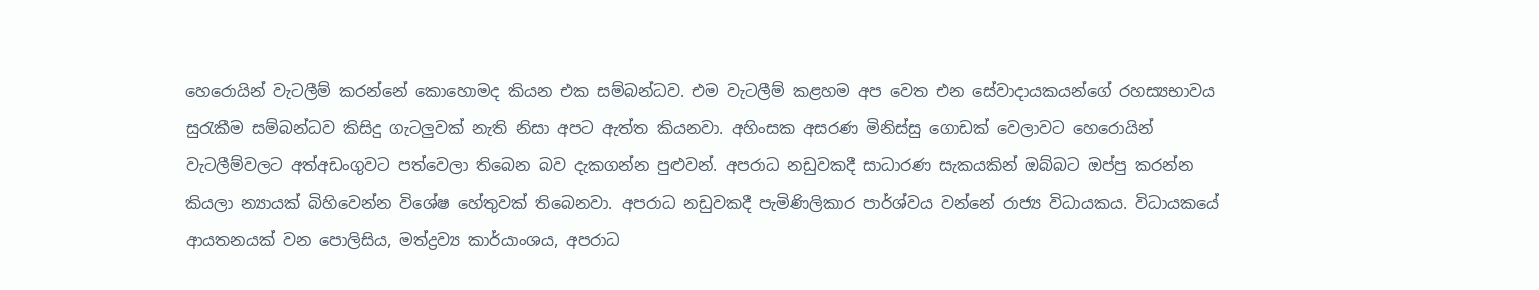හෙරොයින් වැටලීම් කරන්නේ කොහොමද කියන එක සම්බන්ධව. එම වැටලීම් කළහම අප වෙත එන සේවාදායකයන්ගේ රහස්‍යභාවය සුරැකීම සම්බන්ධව කිසිදු ගැටලුවක් නැති නිසා අපට ඇත්ත කියනවා. අහිංසක අසරණ මිනිස්සු ගොඩක් වෙලාවට හෙරොයින් වැටලීම්වලට අත්අඩංගුවට පත්වෙලා තිබෙන බව දැකගන්න පුළුවන්. අපරාධ නඩුවකදී සාධාරණ සැකයකින් ඔබ්බට ඔප්පු කරන්න කියලා න්‍යායක් බිහිවෙන්න විශේෂ හේතුවක් තිබෙනවා. අපරාධ නඩුවකදී පැමිණිලිකාර පාර්ශ්වය වන්නේ රාජ්‍ය විධායකය. විධායකයේ ආයතනයක් වන පොලිසිය, මත්ද්‍රව්‍ය කාර්යාංශය, අපරාධ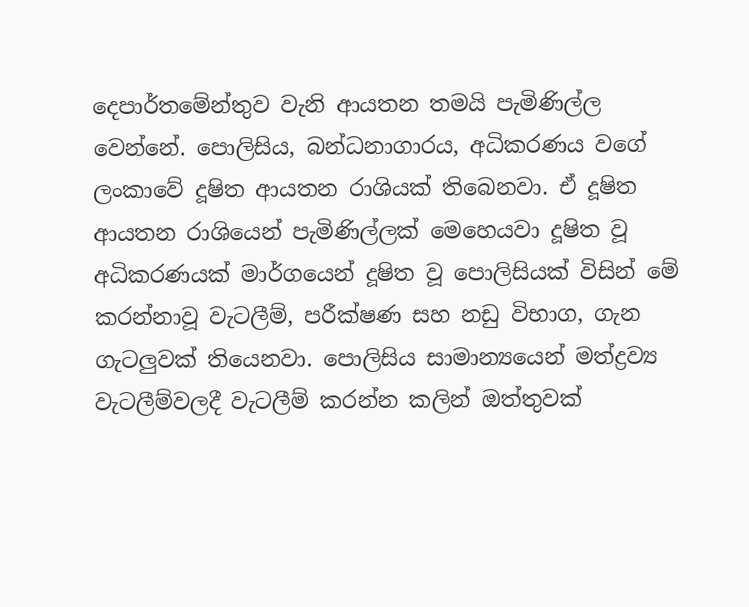දෙපාර්තමේන්තුව වැනි ආයතන තමයි පැමිණිල්ල වෙන්නේ. පොලිසිය, බන්ධනාගාරය, අධිකරණය වගේ ලංකාවේ දූෂිත ආයතන රාශියක් තිබෙනවා. ඒ දූෂිත ආයතන රාශියෙන් පැමිණිල්ලක් මෙහෙයවා දූෂිත වූ අධිකරණයක් මාර්ගයෙන් දූෂිත වූ පොලිසියක් විසින් මේ කරන්නාවූ වැටලීම්, පරීක්ෂණ සහ නඩු විභාග, ගැන ගැටලුවක් තියෙනවා. පොලිසිය සාමාන්‍යයෙන් මත්ද්‍රව්‍ය වැටලීම්වලදී වැටලීම් කරන්න කලින් ඔත්තුවක්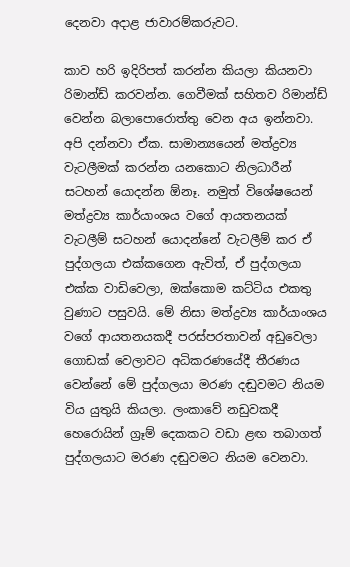දෙනවා අදාළ ජාවාරම්කරුවට.

කාව හරි ඉදිරිපත් කරන්න කියලා කියනවා රිමාන්ඩ් කරවන්න. ගෙවීමක් සහිතව රිමාන්ඩ් වෙන්න බලාපොරොත්තු වෙන අය ඉන්නවා. අපි දන්නවා ඒක. සාමාන්‍යයෙන් මත්ද්‍රව්‍ය වැටලීමක් කරන්න යනකොට නිලධාරීන් සටහන් යොදන්න ඕනෑ. නමුත් විශේෂයෙන් මත්ද්‍රව්‍ය කාර්යාංශය වගේ ආයතනයක් වැටලීම් සටහන් යොදන්නේ වැටලීම් කර ඒ පුද්ගලයා එක්කගෙන ඇවිත්, ඒ පුද්ගලයා එක්ක වාඩිවෙලා, ඔක්කොම කට්ටිය එකතු වුණාට පසුවයි. මේ නිසා මත්ද්‍රව්‍ය කාර්යාංශය වගේ ආයතනයකදී පරස්පරතාවන් අඩුවෙලා ගොඩක් වෙලාවට අධිකරණයේදී තීරණය වෙන්නේ මේ පුද්ගලයා මරණ දඬුවමට නියම විය යුතුයි කියලා. ලංකාවේ නඩුවකදී හෙරොයින් ග්‍රෑම් දෙකකට වඩා ළඟ තබාගත් පුද්ගලයාට මරණ දඬුවමට නියම වෙනවා.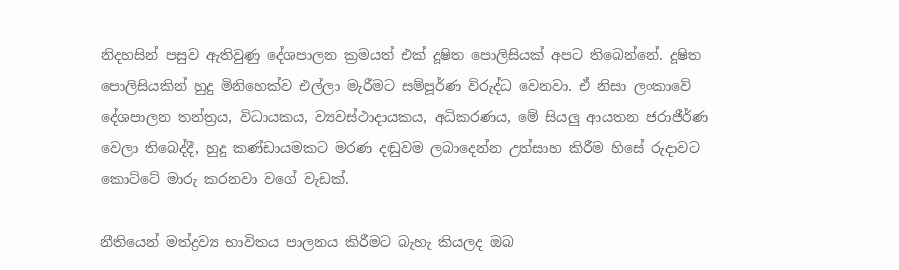නිදහසින් පසුව ඇතිවුණු දේශපාලන ක්‍රමයත් එක් දූෂිත පොලිසියක් අපට තිබෙන්නේ. දූෂිත පොලිසියකින් හුදු මිනිහෙක්ව එල්ලා මැරීමට සම්පූර්ණ විරුද්ධ වෙනවා. ඒ නිසා ලංකාවේ දේශපාලන තන්ත්‍රය, විධායකය, ව්‍යවස්ථාදායකය, අධිකරණය, මේ සියලු ආයතන ජරාජීර්ණ වෙලා තිබෙද්දී, හුදු කණ්ඩායමකට මරණ දඬුවම ලබාදෙන්න උත්සාහ කිරීම හිසේ රුදාවට කොට්ටේ මාරු කරනවා වගේ වැඩක්.

නීතියෙන් මත්ද්‍රව්‍ය භාවිතය පාලනය කිරීමට බැහැ කියලද ඔබ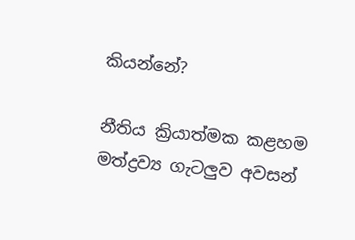කියන්නේ?

නීතිය ක්‍රියාත්මක කළහම මත්ද්‍රව්‍ය ගැටලුව අවසන්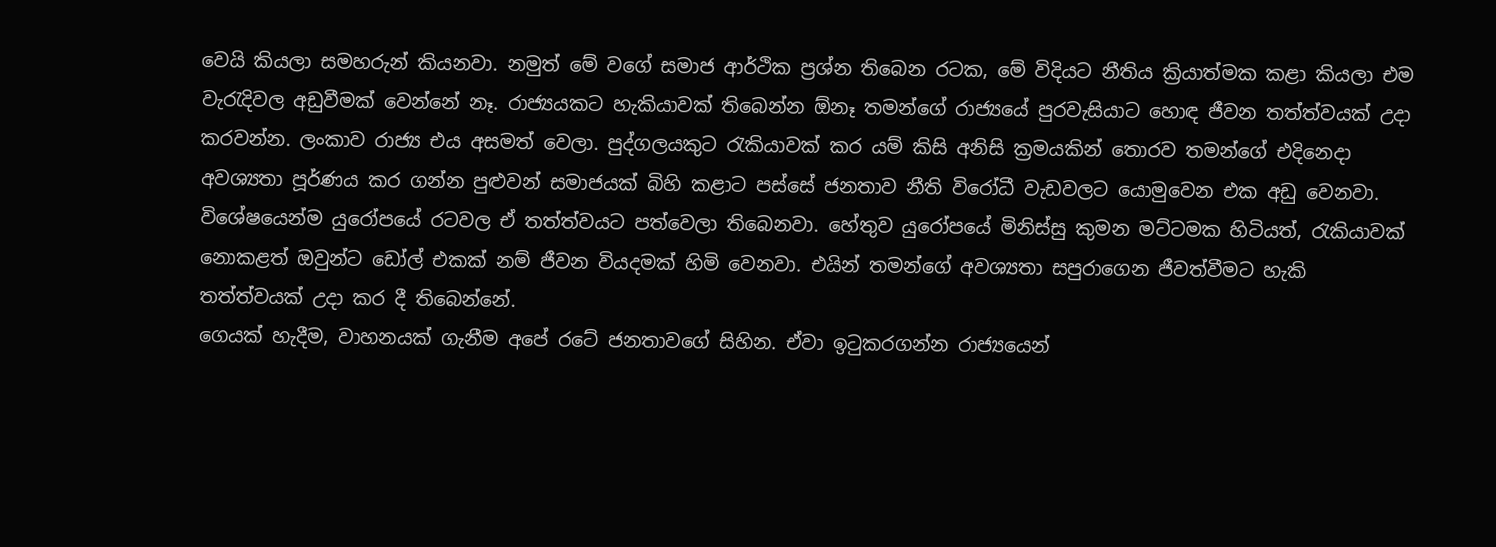වෙයි කියලා සමහරුන් කියනවා. නමුත් මේ වගේ සමාජ ආර්ථික ප්‍රශ්න තිබෙන රටක, මේ විදියට නීතිය ක්‍රියාත්මක කළා කියලා එම වැරැදිවල අඩුවීමක් වෙන්නේ නෑ. රාජ්‍යයකට හැකියාවක් තිබෙන්න ඕනෑ තමන්ගේ රාජ්‍යයේ පුරවැසියාට හොඳ ජීවන තත්ත්වයක් උදා කරවන්න. ලංකාව රාජ්‍ය එය අසමත් වෙලා. පුද්ගලයකුට රැකියාවක් කර යම් කිසි අනිසි ක්‍රමයකින් තොරව තමන්ගේ එදිනෙදා අවශ්‍යතා පූර්ණය කර ගන්න පුළුවන් සමාජයක් බිහි කළාට පස්සේ ජනතාව නීති විරෝධී වැඩවලට යොමුවෙන එක අඩු වෙනවා. විශේෂයෙන්ම යුරෝපයේ රටවල ඒ තත්ත්වයට පත්වෙලා තිබෙනවා. හේතුව යුරෝපයේ මිනිස්සු කුමන මට්ටමක හිටියත්, රැකියාවක් නොකළත් ඔවුන්ට ඩෝල් එකක් නම් ජීවන වියදමක් හිමි වෙනවා. එයින් තමන්ගේ අවශ්‍යතා සපුරාගෙන ජීවත්වීමට හැකි තත්ත්වයක් උදා කර දී තිබෙන්නේ.
ගෙයක් හැදීම, වාහනයක් ගැනීම අපේ රටේ ජනතාවගේ සිහින. ඒවා ඉටුකරගන්න රාජ්‍යයෙන්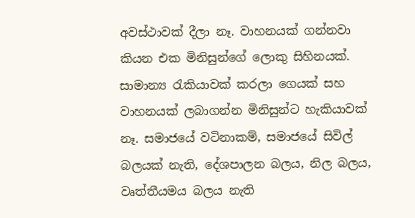අවස්ථාවක් දීලා නෑ. වාහනයක් ගන්නවා කියන එක මිනිසුන්ගේ ලොකු සිහිනයක්. සාමාන්‍ය රැකියාවක් කරලා ගෙයක් සහ වාහනයක් ලබාගන්න මිනිසුන්ට හැකියාවක් නෑ. සමාජයේ වටිනාකම්, සමාජයේ සිවිල් බලයක් නැති, දේශපාලන බලය, නිල බලය, වෘත්තීයමය බලය නැති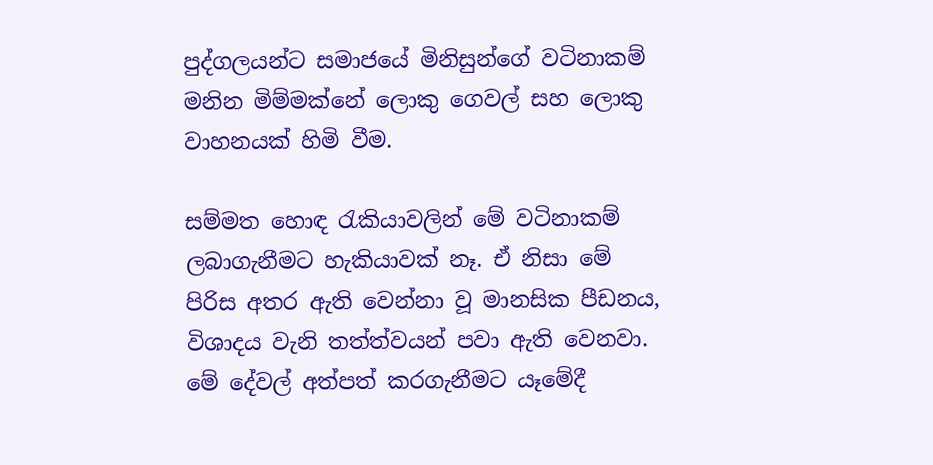පුද්ගලයන්ට සමාජයේ මිනිසුන්ගේ වටිනාකම් මනින මිම්මක්නේ ලොකු ගෙවල් සහ ලොකු වාහනයක් හිමි වීම.

සම්මත හොඳ රැකියාවලින් මේ වටිනාකම් ලබාගැනීමට හැකියාවක් නෑ. ඒ නිසා මේ පිරිස අතර ඇති වෙන්නා වූ මානසික පීඩනය, විශාදය වැනි තත්ත්වයන් පවා ඇති වෙනවා. මේ දේවල් අත්පත් කරගැනීමට යෑමේදී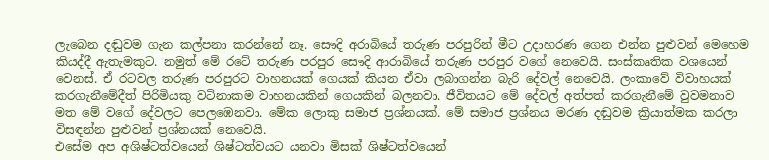ලැබෙන දඬුවම ගැන කල්පනා කරන්නේ නෑ. සෞදි අරාබියේ තරුණ පරපුරින් මීට උදාහරණ ගෙන එන්න පුළුවන් මෙහෙම කියද්දී ඇතැමකුට. නමුත් මේ රටේ තරුණ පරපුර සෞදි ආරාබියේ තරුණ පරපුර වගේ නෙවෙයි. සංස්කෘතික වශයෙන් වෙනස්. ඒ රටවල තරුණ පරපුරට වාහනයක් ගෙයක් කියන ඒවා ලබාගන්න බැරි දේවල් නෙවෙයි. ලංකාවේ විවාහයක් කරගැනීමේදීත් පිරිමියකු වටිනාකම වාහනයකින් ගෙයකින් බලනවා. ජීවිතයට මේ දේවල් අත්පත් කරගැනීමේ වුවමනාව මත මේ වගේ දේවලට පෙලඹෙනවා. මේක ලොකු සමාජ ප්‍රශ්නයක්. මේ සමාජ ප්‍රශ්නය මරණ දඬුවම ක්‍රියාත්මක කරලා විසඳන්න පුළුවන් ප්‍රශ්නයක් නෙවෙයි.
එසේම අප අශිෂ්ටත්වයෙන් ශිෂ්ටත්වයට යනවා මිසක් ශිෂ්ටත්වයෙන්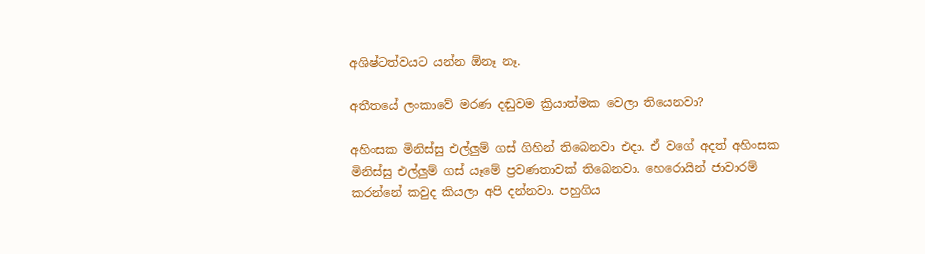අශිෂ්ටත්වයට යන්න ඕනෑ නෑ.

අතීතයේ ලංකාවේ මරණ දඬුවම ක්‍රියාත්මක වෙලා තියෙනවා?

අහිංසක මිනිස්සු එල්ලුම් ගස් ගිහින් තිබෙනවා එදා. ඒ වගේ අදත් අහිංසක මිනිස්සු එල්ලුම් ගස් යෑමේ ප්‍රවණතාවක් තිබෙනවා. හෙරොයින් ජාවාරම් කරන්නේ කවුද කියලා අපි දන්නවා. පහුගිය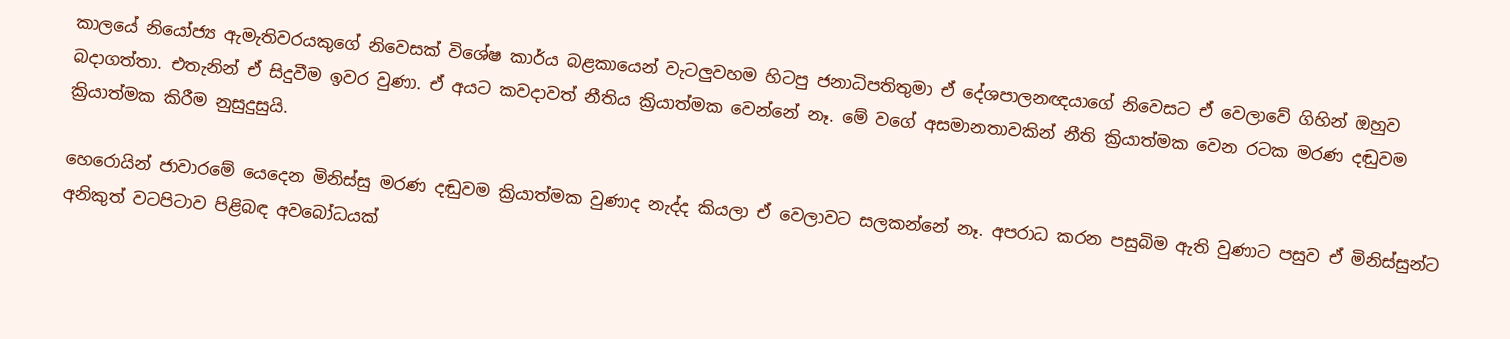කාලයේ නියෝජ්‍ය ඇමැතිවරයකුගේ නිවෙසක් විශේෂ කාර්ය බළකායෙන් වැටලුවහම හිටපු ජනාධිපතිතුමා ඒ දේශපාලනඥයාගේ නිවෙසට ඒ වෙලාවේ ගිහින් ඔහුව බදාගත්තා. එතැනින් ඒ සිදුවීම ඉවර වුණා. ඒ අයට කවදාවත් නීතිය ක්‍රියාත්මක වෙන්නේ නෑ. මේ වගේ අසමානතාවකින් නීති ක්‍රියාත්මක වෙන රටක මරණ දඬුවම ක්‍රියාත්මක කිරීම නුසුදුසුයි.

හෙරොයින් ජාවාරමේ යෙදෙන මිනිස්සු මරණ දඬුවම ක්‍රියාත්මක වුණාද නැද්ද කියලා ඒ වෙලාවට සලකන්නේ නෑ. අපරාධ කරන පසුබිම ඇති වුණාට පසුව ඒ මිනිස්සුන්ට අනිකුත් වටපිටාව පිළිබඳ අවබෝධයක්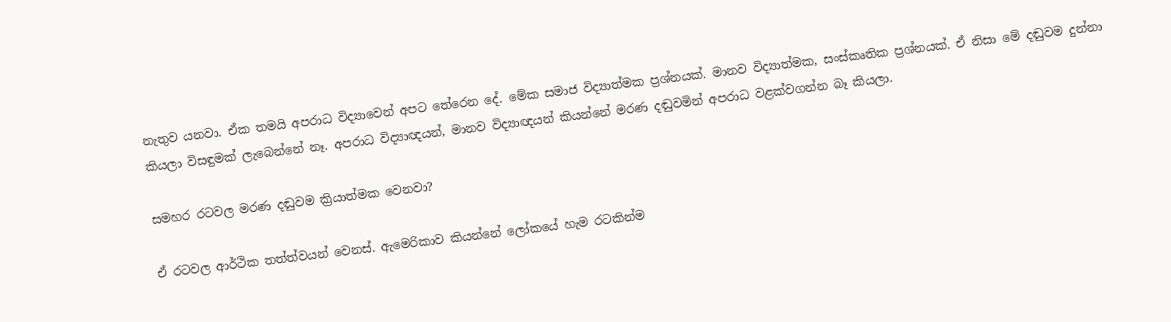නැතුව යනවා. ඒක තමයි අපරාධ විද්‍යාවෙන් අපට තේරෙන දේ. මේක සමාජ විද්‍යාත්මක ප්‍රශ්නයක්. මානව විද්‍යාත්මක, සංස්කෘතික ප්‍රශ්නයක්. ඒ නිසා මේ දඬුවම දුන්නා කියලා විසඳුමක් ලැබෙන්නේ නෑ. අපරාධ විද්‍යාඥයන්, මානව විද්‍යාඥයන් කියන්නේ මරණ දඬුවමින් අපරාධ වළක්වගන්න බෑ කියලා.

සමහර රටවල මරණ දඬුවම ක්‍රියාත්මක වෙනවා?

ඒ රටවල ආර්ථික තත්ත්වයන් වෙනස්. ඇමෙරිකාව කියන්නේ ලෝකයේ හැම රටකින්ම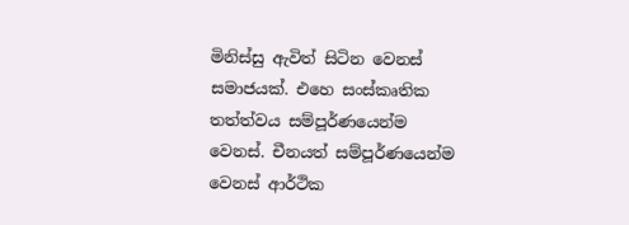මිනිස්සු ඇවිත් සිටින වෙනස් සමාජයක්. එහෙ සංස්කෘතික තත්ත්වය සම්පූර්ණයෙන්ම වෙනස්. චීනයත් සම්පූර්ණයෙන්ම වෙනස් ආර්ථික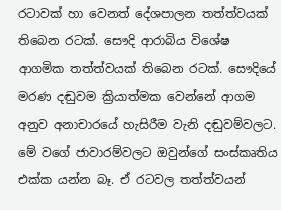රටාවක් හා වෙනත් දේශපාලන තත්ත්වයක් තිබෙන රටක්. සෞදි ආරාබිය විශේෂ ආගමික තත්ත්වයක් තිබෙන රටක්. සෞදියේ මරණ දඬුවම ක්‍රියාත්මක වෙන්නේ ආගම අනුව අනාචාරයේ හැසිරීම වැනි දඬුවම්වලට. මේ වගේ ජාවාරම්වලට ඔවුන්ගේ සංස්කෘතිය එක්ක යන්න බෑ. ඒ රටවල තත්ත්වයන්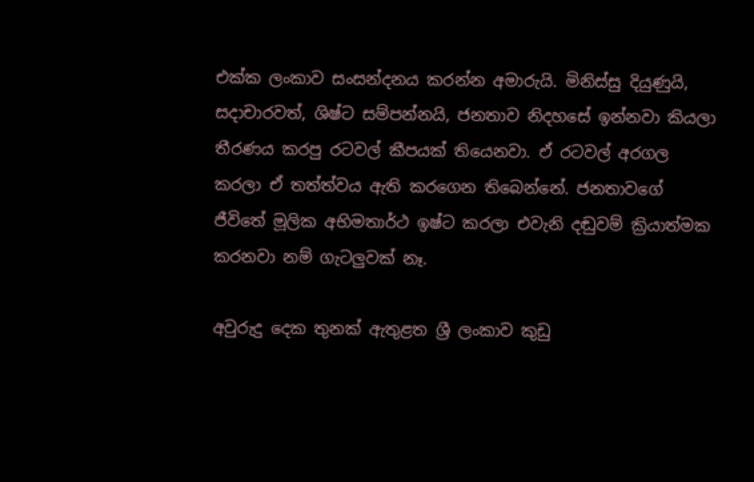එක්ක ලංකාව සංසන්දනය කරන්න අමාරුයි. මිනිස්සු දියුණුයි, සදාචාරවත්, ශිෂ්ට සම්පන්නයි, ජනතාව නිදහසේ ඉන්නවා කියලා තීරණය කරපු රටවල් කීපයක් තියෙනවා. ඒ රටවල් අරගල කරලා ඒ තත්ත්වය ඇති කරගෙන තිබෙන්නේ. ජනතාවගේ ජීවිතේ මූලික අභිමතාර්ථ ඉෂ්ට කරලා එවැනි දඬුවම් ක්‍රියාත්මක කරනවා නම් ගැටලුවක් නෑ.

අවුරුදු දෙක තුනක් ඇතුළත ශ්‍රී ලංකාව කුඩු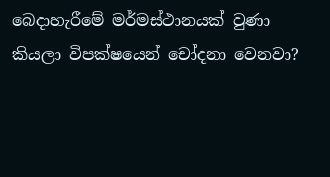බෙදාහැරීමේ මර්මස්ථානයක් වුණා කියලා විපක්ෂයෙන් චෝදනා වෙනවා?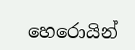හෙරොයින්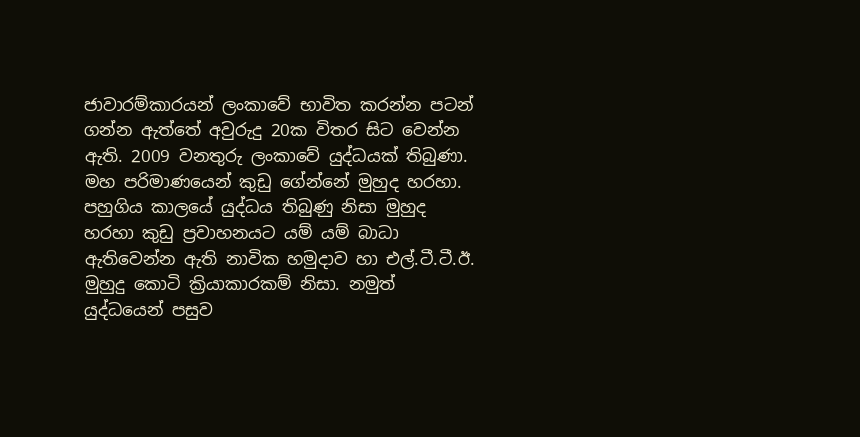ජාවාරම්කාරයන් ලංකාවේ භාවිත කරන්න පටන් ගන්න ඇත්තේ අවුරුදු 20ක විතර සිට වෙන්න ඇති. 2009 වනතුරු ලංකාවේ යුද්ධයක් තිබුණා. මහ පරිමාණයෙන් කුඩු ගේන්නේ මුහුද හරහා. පහුගිය කාලයේ යුද්ධය තිබුණු නිසා මුහුද හරහා කුඩු ප්‍රවාහනයට යම් යම් බාධා ඇතිවෙන්න ඇති නාවික හමුදාව හා එල්.ටී.ටී.ඊ. මුහුදු කොටි ක්‍රියාකාරකම් නිසා. නමුත් යුද්ධයෙන් පසුව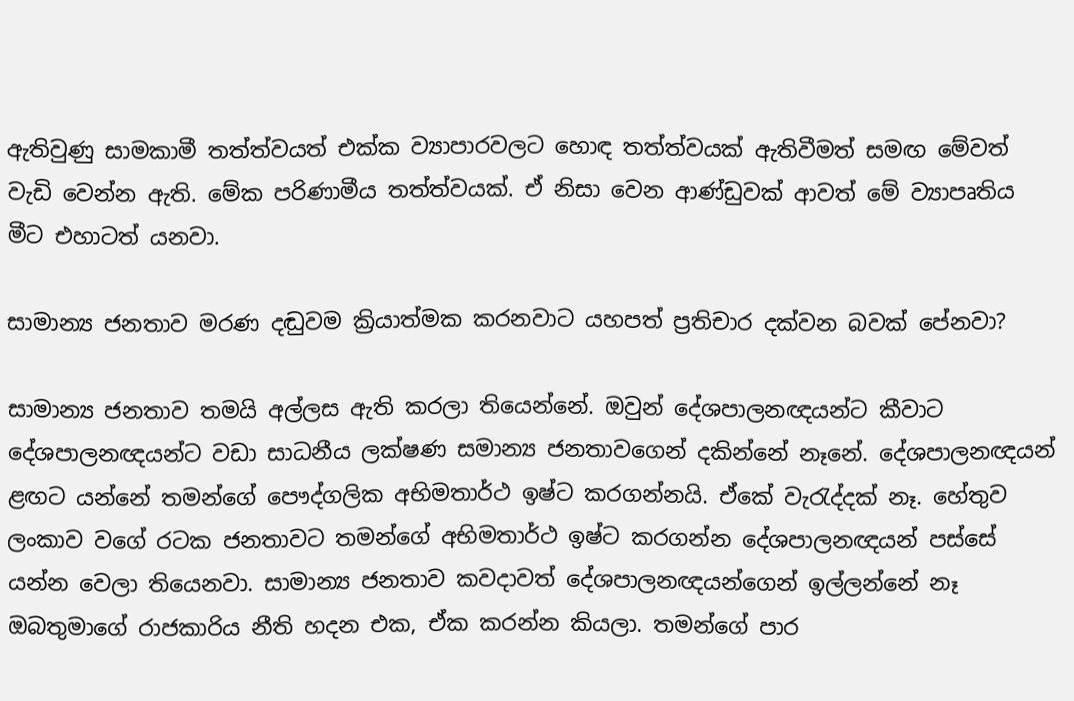ඇතිවුණු සාමකාමී තත්ත්වයත් එක්ක ව්‍යාපාරවලට හොඳ තත්ත්වයක් ඇතිවීමත් සමඟ මේවත් වැඩි වෙන්න ඇති. මේක පරිණාමීය තත්ත්වයක්. ඒ නිසා වෙන ආණ්ඩුවක් ආවත් මේ ව්‍යාපෘතිය මීට එහාටත් යනවා.

සාමාන්‍ය ජනතාව මරණ දඬුවම ක්‍රියාත්මක කරනවාට යහපත් ප්‍රතිචාර දක්වන බවක් පේනවා?

සාමාන්‍ය ජනතාව තමයි අල්ලස ඇති කරලා තියෙන්නේ. ඔවුන් දේශපාලනඥයන්ට කීවාට දේශපාලනඥයන්ට වඩා සාධනීය ලක්ෂණ සමාන්‍ය ජනතාවගෙන් දකින්නේ නෑනේ. දේශපාලනඥයන් ළඟට යන්නේ තමන්ගේ පෞද්ගලික අභිමතාර්ථ ඉෂ්ට කරගන්නයි. ඒකේ වැරැද්දක් නෑ. හේතුව ලංකාව වගේ රටක ජනතාවට තමන්ගේ අභිමතාර්ථ ඉෂ්ට කරගන්න දේශපාලනඥයන් පස්සේ යන්න වෙලා තියෙනවා. සාමාන්‍ය ජනතාව කවදාවත් දේශපාලනඥයන්ගෙන් ඉල්ලන්නේ නෑ ඔබතුමාගේ රාජකාරිය නීති හදන එක, ඒක කරන්න කියලා. තමන්ගේ පාර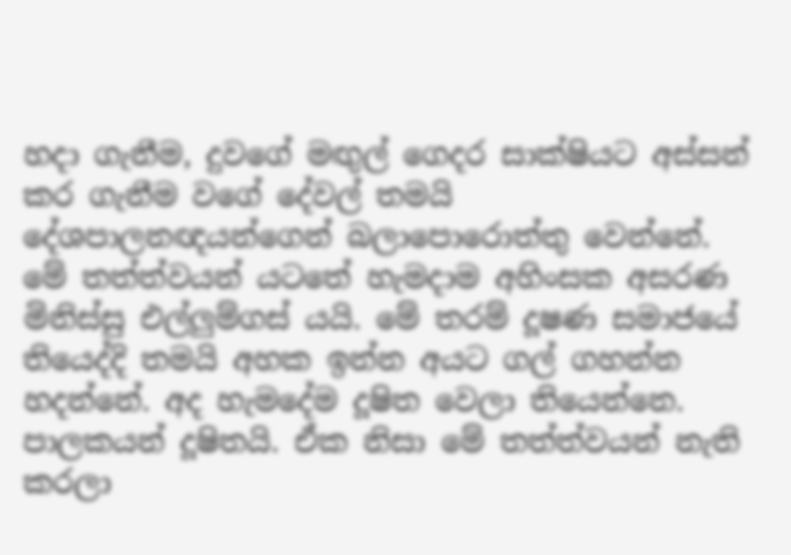හදා ගැනීම, දුවගේ මඟුල් ගෙදර සාක්ෂියට අස්සන් කර ගැනීම වගේ දේවල් තමයි දේශපාලනඥයන්ගෙන් බලාපොරොත්තු වෙන්නේ.
මේ තත්ත්වයන් යටතේ හැමදාම අහිංසක අසරණ මිනිස්සු එල්ලුම්ගස් යයි. මේ තරම් දූෂණ සමාජයේ තියෙද්දි තමයි අහක ඉන්න අයට ගල් ගහන්න හදන්නේ. අද හැමදේම දූෂිත වෙලා තියෙන්නෙ. පාලකයන් දූෂිතයි. ඒක නිසා මේ තත්ත්වයන් නැති කරලා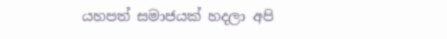යහපත් සමාජයක් හදලා අපි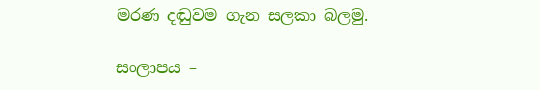මරණ දඬුවම ගැන සලකා බලමු.

සංලාපය –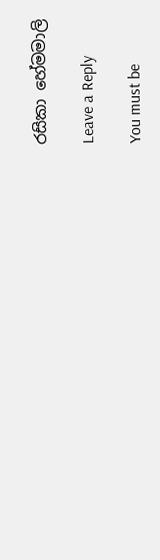රසිකා හේමමාලි

Leave a Reply

You must be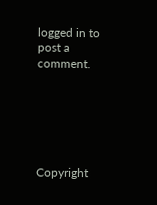logged in to post a comment.






Copyright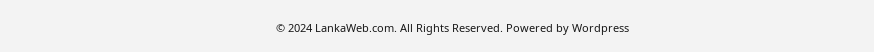© 2024 LankaWeb.com. All Rights Reserved. Powered by Wordpress